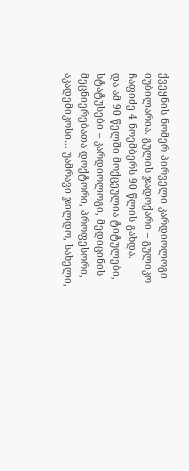ქვეყნის ნომერ პირველი კარდიოლოგი იუბილარია. გულის ჯადოქარი – გულიკო ჩაფიძე 4 ნოემბერს 90 წლის გახდა.
და ამ 90 წელში მოქცეულია ტიტულები, სტატუსები – კარდიოლოგი, მედიცინის მეცნიერებათა დოქტორი, პროფესორი, აკადემიკოსი… უამრავი ჯილდო, სახელი,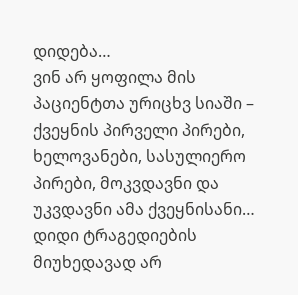დიდება…
ვინ არ ყოფილა მის პაციენტთა ურიცხვ სიაში – ქვეყნის პირველი პირები, ხელოვანები, სასულიერო პირები, მოკვდავნი და უკვდავნი ამა ქვეყნისანი…
დიდი ტრაგედიების მიუხედავად არ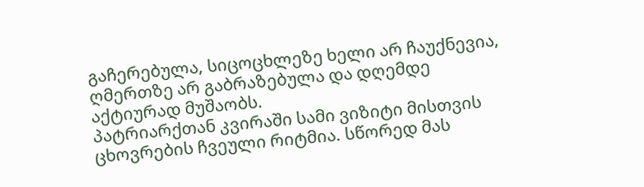გაჩერებულა, სიცოცხლეზე ხელი არ ჩაუქნევია, ღმერთზე არ გაბრაზებულა და დღემდე აქტიურად მუშაობს.
პატრიარქთან კვირაში სამი ვიზიტი მისთვის ცხოვრების ჩვეული რიტმია. სწორედ მას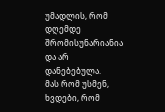უმადლის, რომ დღემდე შრომისუნარიანია და არ დანებებულა.
მას რომ უსმენ, ხვდები, რომ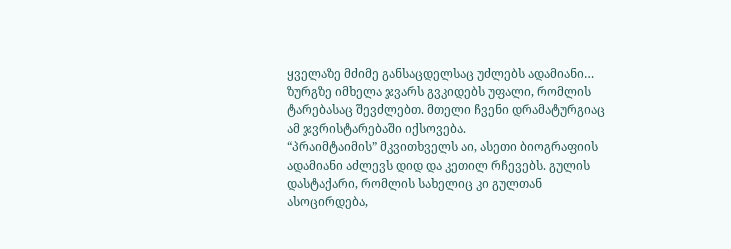ყველაზე მძიმე განსაცდელსაც უძლებს ადამიანი… ზურგზე იმხელა ჯვარს გვკიდებს უფალი, რომლის ტარებასაც შევძლებთ. მთელი ჩვენი დრამატურგიაც ამ ჯვრისტარებაში იქსოვება.
“პრაიმტაიმის” მკვითხველს აი, ასეთი ბიოგრაფიის ადამიანი აძლევს დიდ და კეთილ რჩევებს. გულის დასტაქარი, რომლის სახელიც კი გულთან ასოცირდება,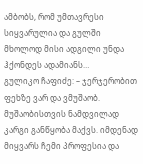ამბობს, რომ უმთავრესი სიყვარულია და გულში მხოლოდ მისი ადგილი უნდა ჰქონდეს ადამიანს…
გულიკო ჩაფიძე: – ჯერჯერობით ფეხზე ვარ და ვმუშაობ. მუშაობისთვის ნამდვილად კარგი განწყობა მაქვს. იმდენად მიყვარს ჩემი პროფესია და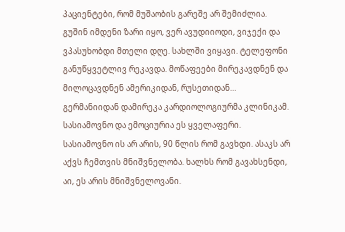პაციენტები, რომ მუშაობის გარეშე არ შემიძლია.
გუშინ იმდენი ზარი იყო, ვერ ავუდიიოდი, ვიჯექი და ვპასუხობდი მთელი დღე. სახლში ვიყავი. ტელეფონი განუწყვეტლივ რეკავდა. მოწაფეები მირეკავდნენ და მილოცავდნენ ამერიკიდან, რუსეთიდან… გერმანიიდან დამირეკა კარდიოლოგიურმა კლინიკამ. სასიამოვნო და ემოციურია ეს ყველაფერი. სასიამოვნო ის არ არის, 90 წლის რომ გავხდი. ასაკს არ აქვს ჩემთვის მნიშვნელობა. ხალხს რომ გავახსენდი, აი, ეს არის მნიშვნელოვანი.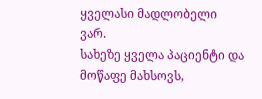ყველასი მადლობელი ვარ.
სახეზე ყველა პაციენტი და მოწაფე მახსოვს,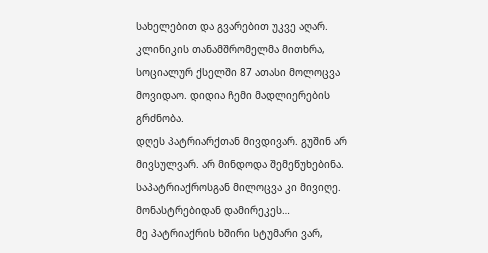სახელებით და გვარებით უკვე აღარ. კლინიკის თანამშრომელმა მითხრა, სოციალურ ქსელში 87 ათასი მოლოცვა მოვიდაო. დიდია ჩემი მადლიერების გრძნობა.
დღეს პატრიარქთან მივდივარ. გუშინ არ მივსულვარ. არ მინდოდა შემეწუხებინა. საპატრიაქროსგან მილოცვა კი მივიღე. მონასტრებიდან დამირეკეს…
მე პატრიაქრის ხშირი სტუმარი ვარ,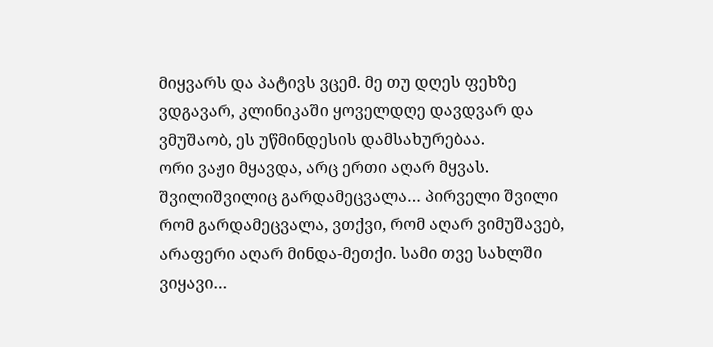მიყვარს და პატივს ვცემ. მე თუ დღეს ფეხზე ვდგავარ, კლინიკაში ყოველდღე დავდვარ და ვმუშაობ, ეს უწმინდესის დამსახურებაა.
ორი ვაჟი მყავდა, არც ერთი აღარ მყვას. შვილიშვილიც გარდამეცვალა… პირველი შვილი რომ გარდამეცვალა, ვთქვი, რომ აღარ ვიმუშავებ, არაფერი აღარ მინდა-მეთქი. სამი თვე სახლში ვიყავი…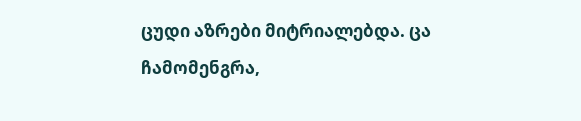ცუდი აზრები მიტრიალებდა. ცა ჩამომენგრა,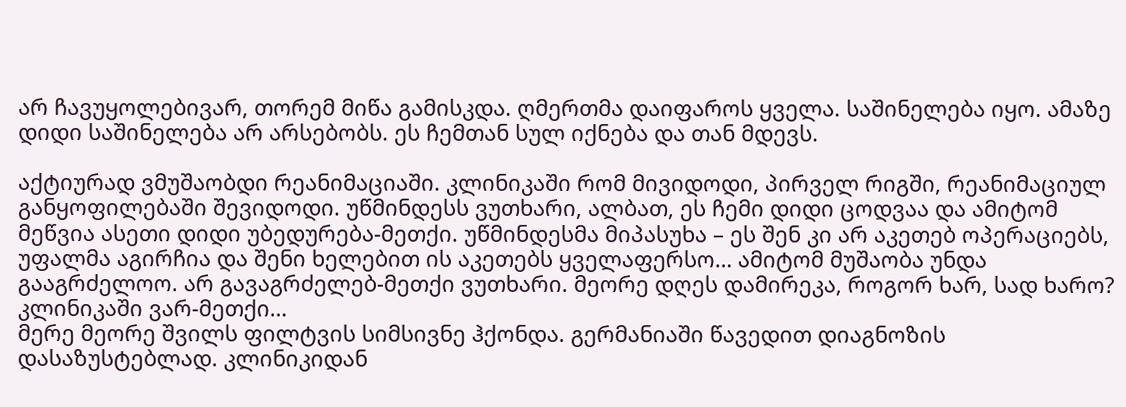არ ჩავუყოლებივარ, თორემ მიწა გამისკდა. ღმერთმა დაიფაროს ყველა. საშინელება იყო. ამაზე დიდი საშინელება არ არსებობს. ეს ჩემთან სულ იქნება და თან მდევს.

აქტიურად ვმუშაობდი რეანიმაციაში. კლინიკაში რომ მივიდოდი, პირველ რიგში, რეანიმაციულ განყოფილებაში შევიდოდი. უწმინდესს ვუთხარი, ალბათ, ეს ჩემი დიდი ცოდვაა და ამიტომ მეწვია ასეთი დიდი უბედურება-მეთქი. უწმინდესმა მიპასუხა – ეს შენ კი არ აკეთებ ოპერაციებს, უფალმა აგირჩია და შენი ხელებით ის აკეთებს ყველაფერსო… ამიტომ მუშაობა უნდა გააგრძელოო. არ გავაგრძელებ-მეთქი ვუთხარი. მეორე დღეს დამირეკა, როგორ ხარ, სად ხარო? კლინიკაში ვარ-მეთქი…
მერე მეორე შვილს ფილტვის სიმსივნე ჰქონდა. გერმანიაში წავედით დიაგნოზის დასაზუსტებლად. კლინიკიდან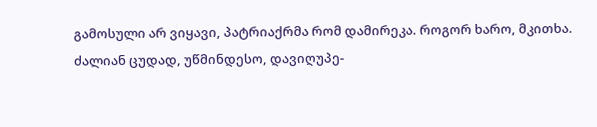გამოსული არ ვიყავი, პატრიაქრმა რომ დამირეკა. როგორ ხარო, მკითხა. ძალიან ცუდად, უწმინდესო, დავიღუპე-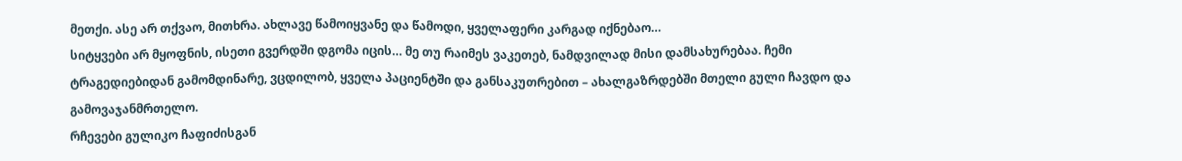მეთქი. ასე არ თქვაო, მითხრა. ახლავე წამოიყვანე და წამოდი, ყველაფერი კარგად იქნებაო…
სიტყვები არ მყოფნის, ისეთი გვერდში დგომა იცის… მე თუ რაიმეს ვაკეთებ, ნამდვილად მისი დამსახურებაა. ჩემი ტრაგედიებიდან გამომდინარე, ვცდილობ, ყველა პაციენტში და განსაკუთრებით – ახალგაზრდებში მთელი გული ჩავდო და გამოვაჯანმრთელო.
რჩევები გულიკო ჩაფიძისგან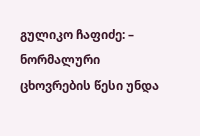გულიკო ჩაფიძე: – ნორმალური ცხოვრების წესი უნდა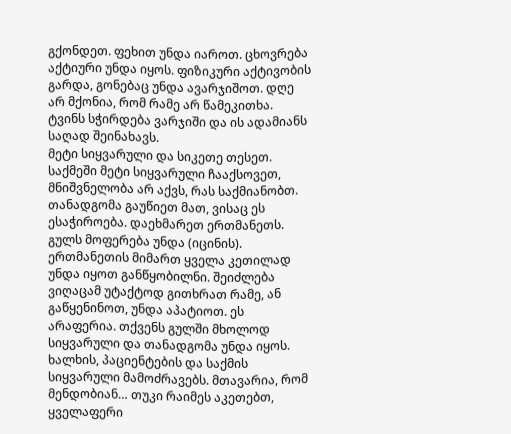გქონდეთ. ფეხით უნდა იაროთ. ცხოვრება აქტიური უნდა იყოს. ფიზიკური აქტივობის გარდა, გონებაც უნდა ავარჯიშოთ. დღე არ მქონია, რომ რამე არ წამეკითხა. ტვინს სჭირდება ვარჯიში და ის ადამიანს საღად შეინახავს.
მეტი სიყვარული და სიკეთე თესეთ. საქმეში მეტი სიყვარული ჩააქსოვეთ, მნიშვნელობა არ აქვს, რას საქმიანობთ. თანადგომა გაუწიეთ მათ, ვისაც ეს ესაჭიროება. დაეხმარეთ ერთმანეთს.
გულს მოფერება უნდა (იცინის). ერთმანეთის მიმართ ყველა კეთილად უნდა იყოთ განწყობილნი. შეიძლება ვიღაცამ უტაქტოდ გითხრათ რამე, ან გაწყენინოთ, უნდა აპატიოთ. ეს არაფერია. თქვენს გულში მხოლოდ სიყვარული და თანადგომა უნდა იყოს.
ხალხის, პაციენტების და საქმის სიყვარული მამოძრავებს. მთავარია, რომ მენდობიან… თუკი რაიმეს აკეთებთ, ყველაფერი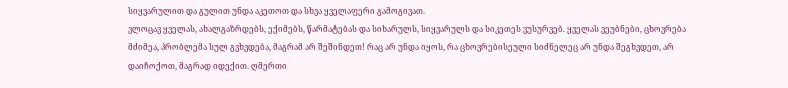სიყვარულით და გულით უნდა აკეთოთ და სხვა ყველაფერი გამოგივათ.
ვლოცავ ყველას, ახალგაზრდებს, ექიმებს, წარმატებას და სიხარულს, სიყვარულს და სიკეთეს ვუსურვებ. ყველას ვეუბნები, ცხოვრება მძიმეა, პრობლემა სულ გვხვდება, მაგრამ არ შეშინდეთ! რაც არ უნდა იყოს, რა ცხოვრებისეული სიძნელეც არ უნდა შეგხვდეთ, არ დაიჩოქოთ, მაგრად იდექით. ღმერთი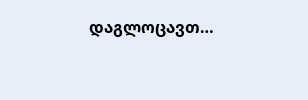დაგლოცავთ…